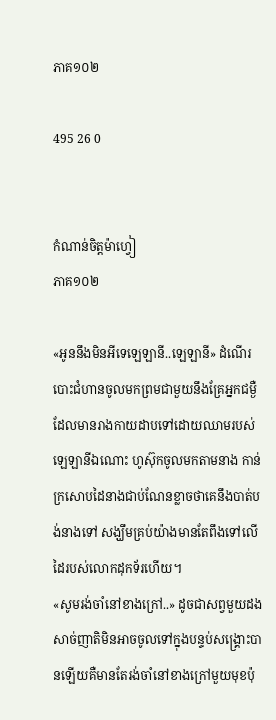ភាគ១០២

495 26 0


កំណាន់ចិត្តម៉ាហ្វៀ
ភាគ១០២

«អូននឹងមិនអីទេឡេឡានី..ឡេឡានី» ដំណើរបោះជំហានចូលមកព្រមជាមួយនឹងគ្រែអ្នកជម្ងឺដែលមានរាងកាយដាបទៅដោយឈាមរបស់ឡេឡានីឯណោះ ហូស៊ុកចូលមកតាមនាង កាន់ក្រសោបដៃនាងជាប់ណែនខ្លាចថាគេនឹងបាត់បង់នាងទៅ សង្ឃឹមគ្រប់យ៉ាងមានតែពឹងទៅលើដៃរបស់លោកដុកទ័រហើយ។
«សូមរង់ចាំនៅខាងក្រៅ..» ដូចជាសព្វមួយដងសាច់ញាតិមិនអាចចូលទៅក្នុងបន្ទប់សង្គ្រោះបានឡើយគឺមានតែរង់ចាំនៅខាងក្រៅមួយមុខប៉ុ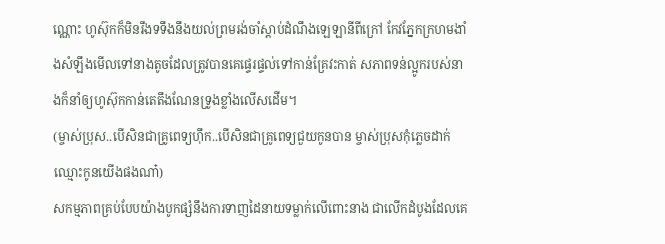ណ្ណោះ ហូស៊ុកក៏មិនរឹងទទឹងនឹងយល់ព្រមរង់ចាំស្ដាប់ដំណឹងឡេឡានីពីក្រៅ កែវភ្នែកក្រហមងាំងសំឡឹងមើលទៅនាងតូចដែលត្រូវបានគេផ្ទេរផ្ទល់ទៅកាន់គ្រែវះកាត់ សភាពទន់ល្អូករបស់នាងក៏នាំឲ្យហូស៊ុកកាន់តេតឹងណែនទ្រូងខ្លាំងលើសដើម។
(ម្ចាស់ប្រុស..បើសិនជាគ្រូពេទ្យហ៊ឹក..បើសិនជាគ្រូពេទ្យជួយកូនបាន ម្ចាស់ប្រុសកុំភ្លេចដាក់ឈ្មោះកូនយើងផងណា៎)
សកម្មភាពគ្រប់បែបយ៉ាងបូកផ្សំនឹងការទាញដៃនាយទម្លាក់លើពោះនាង ជាលើកដំបូងដែលគេ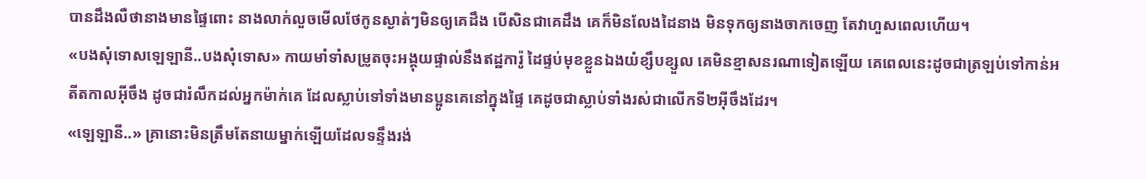បានដឹងលឺថានាងមានផ្ទៃពោះ នាងលាក់លួចមើលថែកូនស្ងាត់ៗមិនឲ្យគេដឹង បើសិនជាគេដឹង គេក៏មិនលែងដៃនាង មិនទុកឲ្យនាងចាកចេញ តែវាហួសពេលហើយ។
«បងសុំទោសឡេឡានី..បងសុំទោស» កាយមាំទាំសម្រូតចុះអង្គុយផ្ទាល់នឹងឥដ្ឋការ៉ូ ដៃផ្ទប់មុខខ្លួនឯងយំខ្សឹបខ្សួល គេមិនខ្មាសនរណាទៀតឡើយ គេពេលនេះដូចជាត្រឡប់ទៅកាន់អតីតកាលអ៊ីចឹង ដូចជារំលឹកដល់អ្នកម៉ាក់គេ ដែលស្លាប់ទៅទាំងមានប្អូនគេនៅក្នុងផ្ទៃ គេដូចជាស្លាប់ទាំងរស់ជាលើកទី២អ៊ីចឹងដែរ។
«ឡេឡានី..» គ្រានោះមិនត្រឹមតែនាយម្នាក់ឡើយដែលទន្ទឹងរង់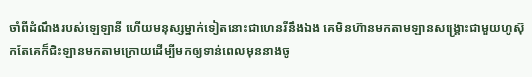ចាំពីដំណឹងរបស់ឡេឡានី ហើយមនុស្សម្នាក់ទៀតនោះជាហេនរីនឹងឯង គេមិនហ៊ានមកតាមឡានសង្គ្រោះជាមួយហូស៊ុកតែគេក៏ជិះឡានមកតាមក្រោយដើម្បីមកឲ្យទាន់ពេលមុននាងចូ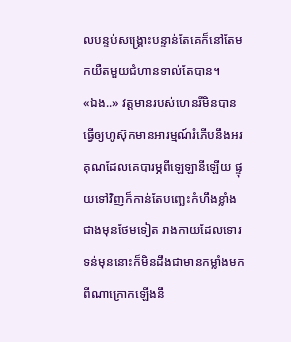លបន្ទប់សង្គ្រោះបន្ទាន់តែគេក៏នៅតែមកយឺតមួយជំហានទាល់តែបាន។
«ឯង..» វត្តមានរបស់ហេនរីមិនបានធ្វើឲ្យហូស៊ុកមានអារម្មណ៍រំភើបនឹងអរគុណដែលគេបារម្ភពីឡេឡានីឡើយ ផ្ទុយទៅវិញក៏កាន់តែបញ្ឆេះកំហឹងខ្លាំងជាងមុនថែមទៀត រាងកាយដែលទោរទន់មុននោះក៏មិនដឹងជាមានកម្លាំងមកពីណាក្រោកឡើងនឹ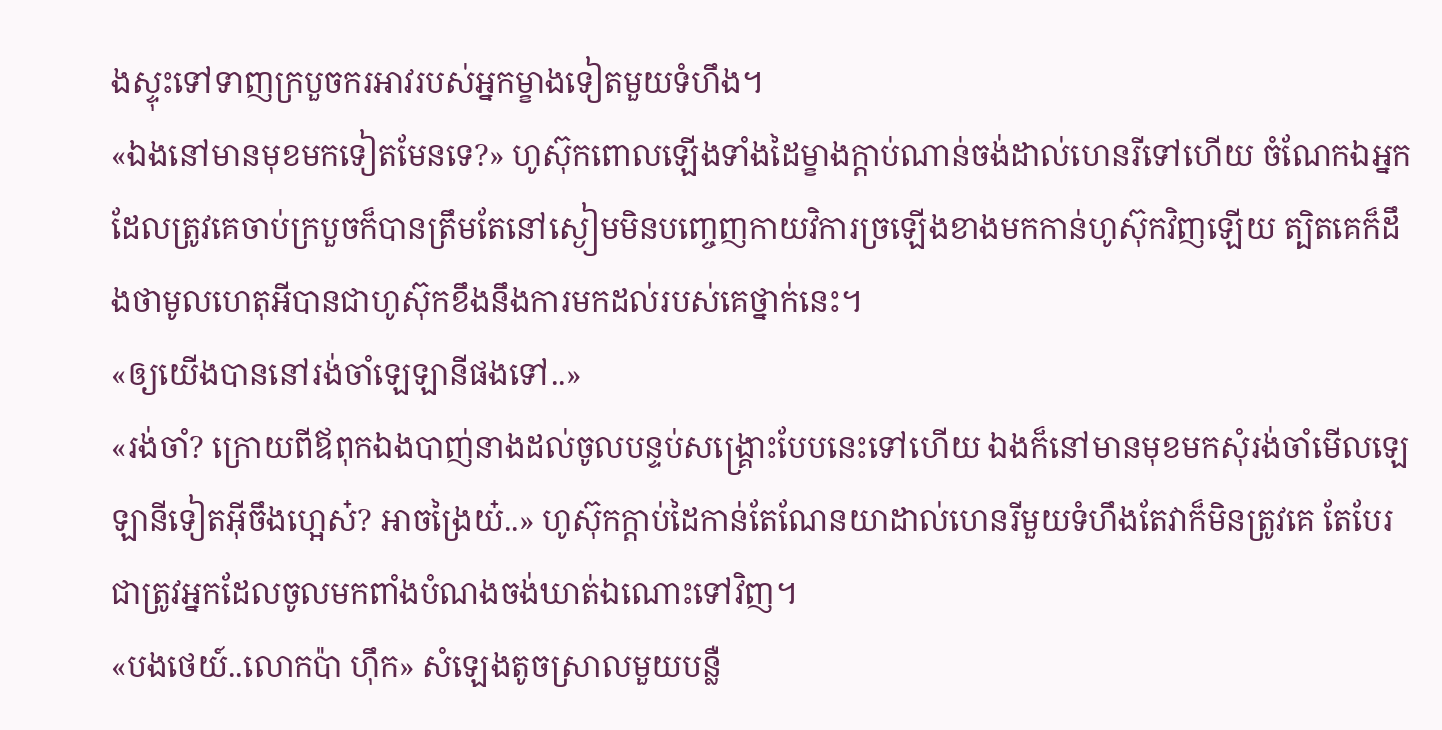ងស្ទុះទៅទាញក្របួចករអាវរបស់អ្នកម្ខាងទៀតមួយទំហឹង។
«ឯងនៅមានមុខមកទៀតមែនទេ?» ហូស៊ុកពោលឡើងទាំងដៃម្ខាងក្ដាប់ណាន់ចង់ដាល់ហេនរីទៅហើយ ចំណែកឯអ្នកដែលត្រូវគេចាប់ក្របួចក៏បានត្រឹមតែនៅស្ងៀមមិនបញ្ចេញកាយវិការច្រឡើងខាងមកកាន់ហូស៊ុកវិញឡើយ ត្បិតគេក៏ដឹងថាមូលហេតុអីបានជាហូស៊ុកខឹងនឹងការមកដល់របស់គេថ្នាក់នេះ។
«ឲ្យយើងបាននៅរង់ចាំឡេឡានីផងទៅ..»
«រង់ចាំ? ក្រោយពីឪពុកឯងបាញ់នាងដល់ចូលបន្ទប់សង្គ្រោះបែបនេះទៅហើយ ឯងក៏នៅមានមុខមកសុំរង់ចាំមើលឡេឡានីទៀតអ៊ីចឹងហ្អេស៎? អាចង្រៃយ៎..» ហូស៊ុកក្ដាប់ដៃកាន់តែណែនយាដាល់ហេនរីមួយទំហឹងតែវាក៏មិនត្រូវគេ តែបែរជាត្រូវអ្នកដែលចូលមកពាំងបំណងចង់ឃាត់ឯណោះទៅវិញ។
«បងថេយ៍..លោកប៉ា ហ៊ឹក» សំឡេងតូចស្រាលមួយបន្លឺ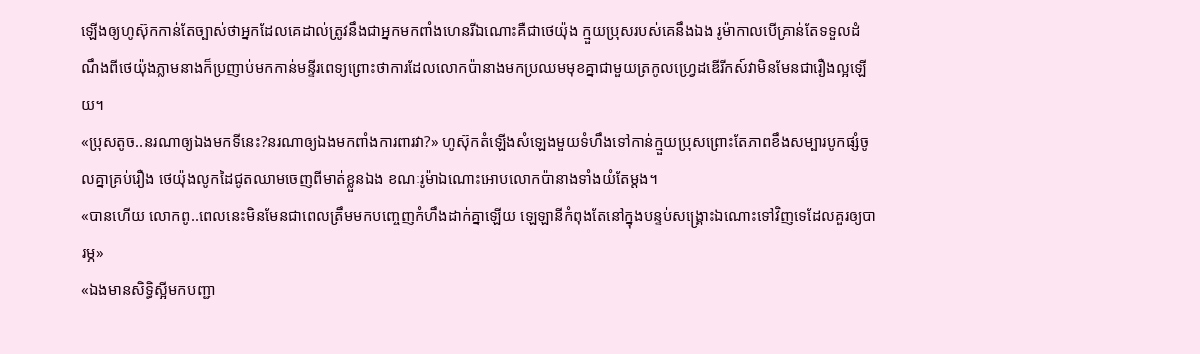ឡើងឲ្យហូស៊ុកកាន់តែច្បាស់ថាអ្នកដែលគេដាល់ត្រូវនឹងជាអ្នកមកពាំងហេនរីឯណោះគឺជាថេយ៉ុង ក្មួយប្រុសរបស់គេនឹងឯង រូម៉ាកាលបើគ្រាន់តែទទួលដំណឹងពីថេយ៉ុងភ្លាមនាងក៏ប្រញាប់មកកាន់មន្ទីរពេទ្យព្រោះថាការដែលលោកប៉ានាងមកប្រឈមមុខគ្នាជាមួយត្រកូលហ្វ្រេដឌើរីកស៍វាមិនមែនជារឿងល្អឡើយ។
«ប្រុសតូច..នរណាឲ្យឯងមកទីនេះ?នរណាឲ្យឯងមកពាំងការពារវា?» ហូស៊ុកតំឡើងសំឡេងមួយទំហឹងទៅកាន់ក្មួយប្រុសព្រោះតែភាពខឹងសម្បារបូកផ្សំចូលគ្នាគ្រប់រឿង ថេយ៉ុងលូកដៃជូតឈាមចេញពីមាត់ខ្លួនឯង ខណៈរូម៉ាឯណោះអោបលោកប៉ានាងទាំងយំតែម្ដង។
«បានហើយ លោកពូ..ពេលនេះមិនមែនជាពេលត្រឹមមកបញ្ចេញកំហឹងដាក់គ្នាឡើយ ឡេឡានីកំពុងតែនៅក្នុងបន្ទប់សង្គ្រោះឯណោះទៅវិញទេដែលគួរឲ្យបារម្ភ»
«ឯងមានសិទ្ធិស្អីមកបញ្ជា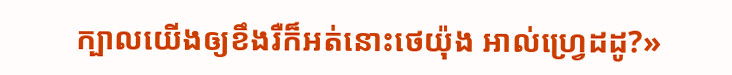ក្បាលយើងឲ្យខឹងរឺក៏អត់នោះថេយ៉ុង អាល់ហ្វ្រេដដូ?»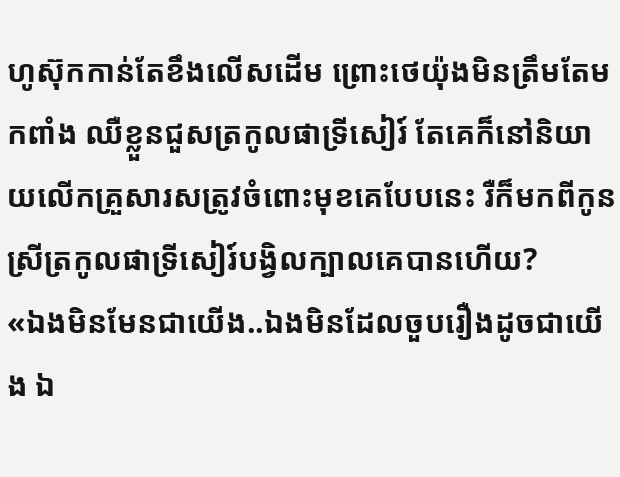ហូស៊ុកកាន់តែខឹងលើសដើម ព្រោះថេយ៉ុងមិនត្រឹមតែមកពាំង ឈឺខ្លួនជួសត្រកូលផាទ្រីសៀរ៍ តែគេក៏នៅនិយាយលើកគ្រួសារសត្រូវចំពោះមុខគេបែបនេះ រឺក៏មកពីកូនស្រីត្រកូលផាទ្រីសៀរ៍បង្វិលក្បាលគេបានហើយ?
«ឯងមិនមែនជាយើង..ឯងមិនដែលចួបរឿងដូចជាយើង ឯ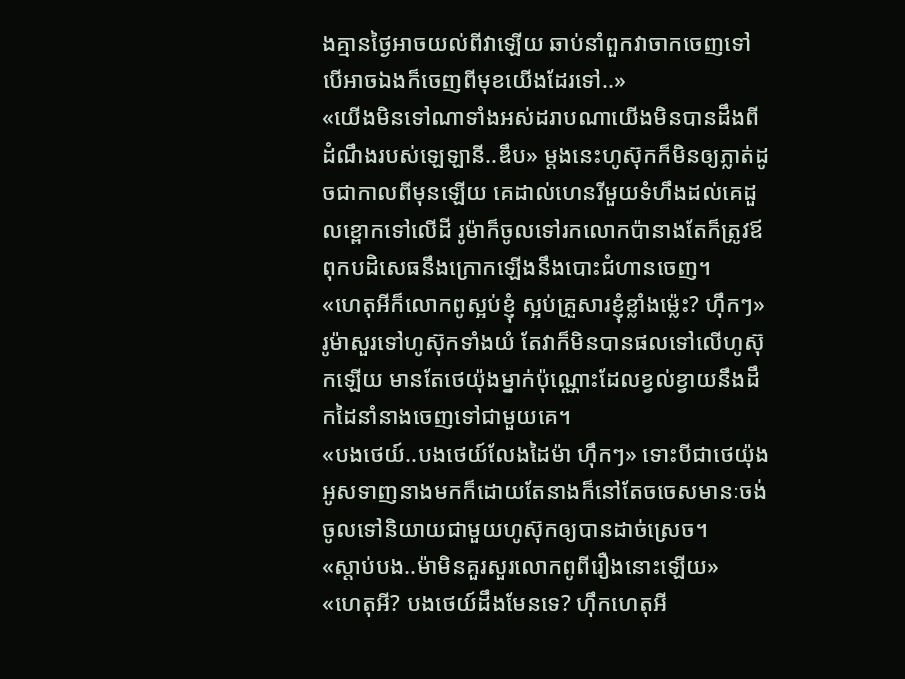ងគ្មានថ្ងៃអាចយល់ពីវាឡើយ ឆាប់នាំពួកវាចាកចេញទៅ បើអាចឯងក៏ចេញពីមុខយើងដែរទៅ..»
«យើងមិនទៅណាទាំងអស់ដរាបណាយើងមិនបានដឹងពីដំណឹងរបស់ឡេឡានី..ឌឹប» ម្ដងនេះហូស៊ុកក៏មិនឲ្យភ្លាត់ដូចជាកាលពីមុនឡើយ គេដាល់ហេនរីមួយទំហឹងដល់គេដួលខ្ពោកទៅលើដី រូម៉ាក៏ចូលទៅរកលោកប៉ានាងតែក៏ត្រូវឪពុកបដិសេធនឹងក្រោកឡើងនឹងបោះជំហានចេញ។
«ហេតុអីក៏លោកពូស្អប់ខ្ញុំ ស្អប់គ្រួសារខ្ញុំខ្លាំងម៉្លេះ? ហ៊ឹកៗ» រូម៉ាសួរទៅហូស៊ុកទាំងយំ តែវាក៏មិនបានផលទៅលើហូស៊ុកឡើយ មានតែថេយ៉ុងម្នាក់ប៉ុណ្ណោះដែលខ្វល់ខ្វាយនឹងដឹកដៃនាំនាងចេញទៅជាមួយគេ។
«បងថេយ៍..បងថេយ៍លែងដៃម៉ា ហ៊ឹកៗ» ទោះបីជាថេយ៉ុងអូសទាញនាងមកក៏ដោយតែនាងក៏នៅតែចចេសមានៈចង់ចូលទៅនិយាយជាមួយហូស៊ុកឲ្យបានដាច់ស្រេច។
«ស្ដាប់បង..ម៉ាមិនគួរសួរលោកពូពីរឿងនោះឡើយ»
«ហេតុអី? បងថេយ៍ដឹងមែនទេ? ហ៊ឹកហេតុអី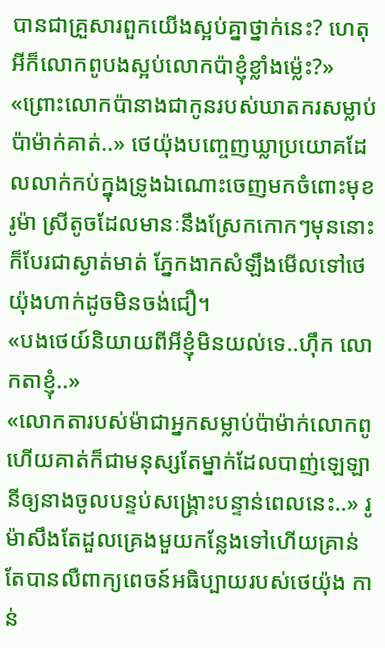បានជាគ្រួសារពួកយើងស្អប់គ្នាថ្នាក់នេះ? ហេតុអីក៏លោកពូបងស្អប់លោកប៉ាខ្ញុំខ្លាំងម៉្លេះ?»
«ព្រោះលោកប៉ានាងជាកូនរបស់ឃាតករសម្លាប់ប៉ាម៉ាក់គាត់..» ថេយ៉ុងបញ្ចេញឃ្លាប្រយោគដែលលាក់កប់ក្នុងទ្រូងឯណោះចេញមកចំពោះមុខរូម៉ា ស្រីតូចដែលមានៈនឹងស្រែកកោកៗមុននោះក៏បែរជាស្ងាត់មាត់ ភ្នែកងាកសំឡឹងមើលទៅថេយ៉ុងហាក់ដូចមិនចង់ជឿ។
«បងថេយ៍និយាយពីអីខ្ញុំមិនយល់ទេ..ហ៊ឹក លោកតាខ្ញុំ..»
«លោកតារបស់ម៉ាជាអ្នកសម្លាប់ប៉ាម៉ាក់លោកពូ ហើយគាត់ក៏ជាមនុស្សតែម្នាក់ដែលបាញ់ឡេឡានីឲ្យនាងចូលបន្ទប់សង្គ្រោះបន្ទាន់ពេលនេះ..» រូម៉ាសឹងតែដួលគ្រេងមួយកន្លែងទៅហើយគ្រាន់តែបានលឺពាក្យពេចន៍អធិប្បាយរបស់ថេយ៉ុង កាន់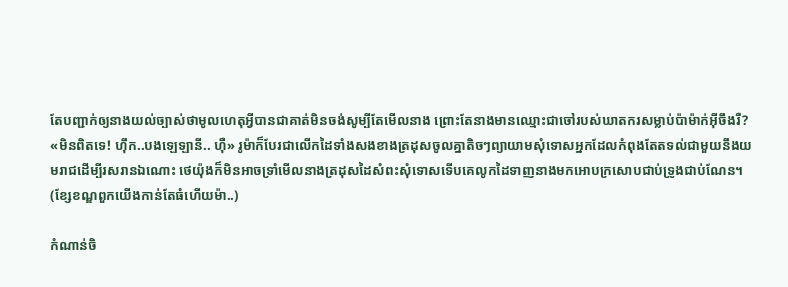តែបញ្ជាក់ឲ្យនាងយល់ច្បាស់ថាមូលហេតុអ្វីបានជាគាត់មិនចង់សូម្បីតែមើលនាង ព្រោះតែនាងមានឈ្មោះជាចៅរបស់ឃាតករសម្លាប់ប៉ាម៉ាក់អ៊ីចឹងរឺ?
«មិនពិតទេ! ហ៊ឹក..បងឡេឡានី.. ហ៊ឺ» រូម៉ាក៏បែរជាលើកដៃទាំងសងខាងត្រដុសចូលគ្នាតិចៗព្យាយាមសុំទោសអ្នកដែលកំពុងតែតទល់ជាមួយនឹងយមរាជដើម្បីរសរានឯណោះ ថេយ៉ុងក៏មិនអាចទ្រាំមើលនាងត្រដុសដៃសំពះសុំទោសទើបគេលូកដៃទាញនាងមកអោបក្រសោបជាប់ទ្រូងជាប់ណែន។
(ខ្សែខណ្ឌពួកយើងកាន់តែធំហើយម៉ា..)

កំណាន់ចិ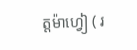ត្តម៉ាហ្វៀ ( រ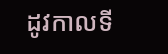ដូវកាលទី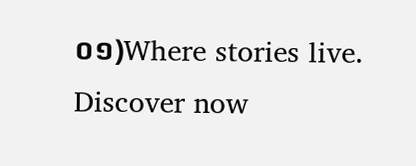០១)Where stories live. Discover now